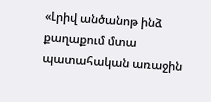«Լրիվ անծանոթ ինձ քաղաքում մտա պատահական առաջին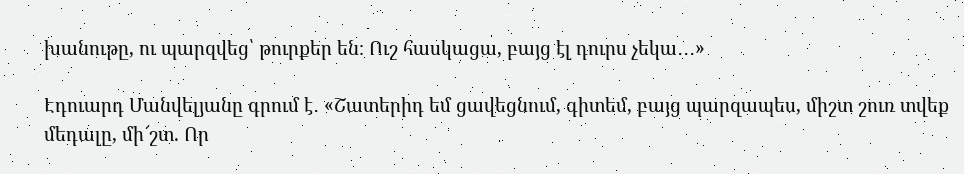խանութը, ու պարզվեց՝ թուրքեր են։ Ուշ հասկացա, բայց էլ դուրս չեկա․․․»

Էդուարդ Մանվելյանը գրում է․ «Շատերիդ եմ ցավեցնում, գիտեմ, բայց պարզապես, միշտ շուռ տվեք մեդալը, մի՜շտ. Որ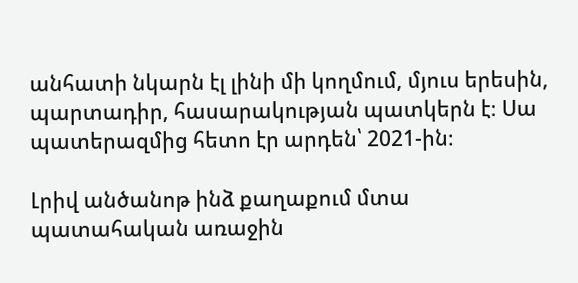անհատի նկարն էլ լինի մի կողմում, մյուս երեսին, պարտադիր, հասարակության պատկերն է։ Սա պատերազմից հետո էր արդեն՝ 2021-ին։

Լրիվ անծանոթ ինձ քաղաքում մտա պատահական առաջին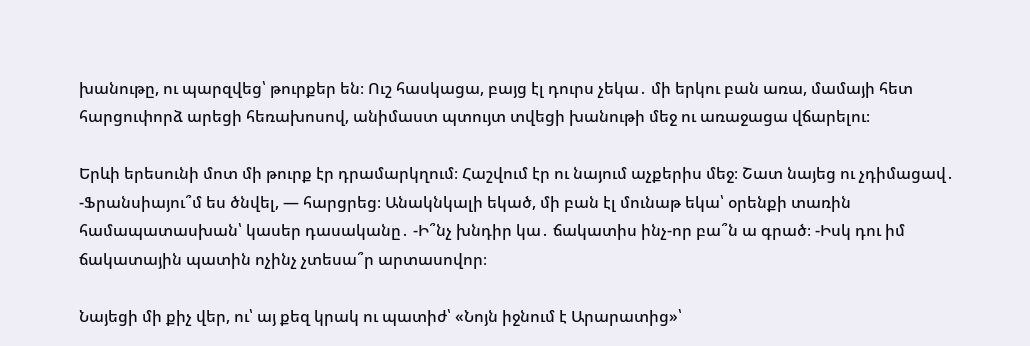խանութը, ու պարզվեց՝ թուրքեր են։ Ուշ հասկացա, բայց էլ դուրս չեկա․ մի երկու բան առա, մամայի հետ հարցուփորձ արեցի հեռախոսով, անիմաստ պտույտ տվեցի խանութի մեջ ու առաջացա վճարելու։

Երևի երեսունի մոտ մի թուրք էր դրամարկղում։ Հաշվում էր ու նայում աչքերիս մեջ։ Շատ նայեց ու չդիմացավ․ -Ֆրանսիայու՞մ ես ծնվել, — հարցրեց։ Անակնկալի եկած, մի բան էլ մունաթ եկա՝ օրենքի տառին համապատասխան՝ կասեր դասականը․ -Ի՞նչ խնդիր կա․ ճակատիս ինչ-որ բա՞ն ա գրած։ -Իսկ դու իմ ճակատային պատին ոչինչ չտեսա՞ր արտասովոր։

Նայեցի մի քիչ վեր, ու՝ այ քեզ կրակ ու պատիժ՝ «Նոյն իջնում է Արարատից»՝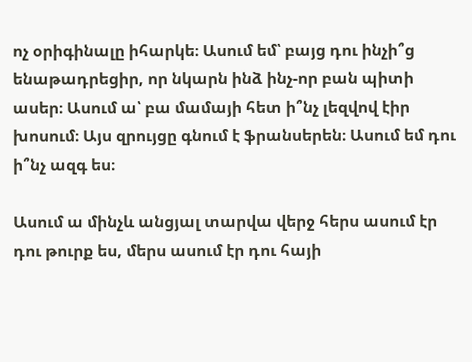ոչ օրիգինալը իհարկե։ Ասում եմ՝ բայց դու ինչի՞ց ենաթադրեցիր, որ նկարն ինձ ինչ-որ բան պիտի ասեր։ Ասում ա՝ բա մամայի հետ ի՞նչ լեզվով էիր խոսում։ Այս զրույցը գնում է ֆրանսերեն։ Ասում եմ դու ի՞նչ ազգ ես։

Ասում ա մինչև անցյալ տարվա վերջ հերս ասում էր դու թուրք ես, մերս ասում էր դու հայի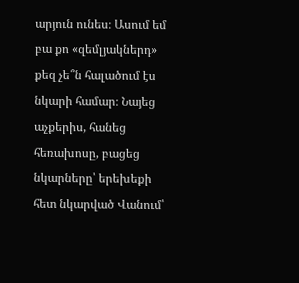արյուն ունես։ Ասում եմ բա քո «զեմլյակներդ» քեզ չե՞ն հալածում էս նկարի համար։ Նայեց աչքերիս, հանեց հեռախոսը, բացեց նկարները՝ երեխեքի հետ նկարված Վանում՝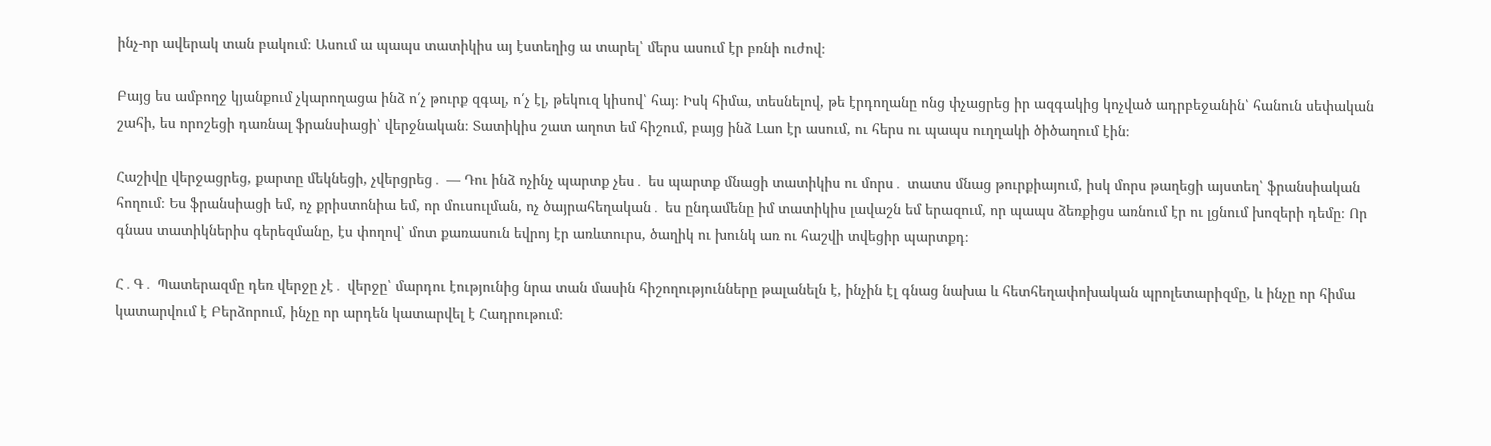ինչ-որ ավերակ տան բակում։ Ասում ա պապս տատիկիս այ էստեղից ա տարել՝ մերս ասում էր բռնի ուժով։

Բայց ես ամբողջ կյանքում չկարողացա ինձ ո՛չ թուրք զգալ, ո՛չ էլ, թեկուզ կիսով՝ հայ։ Իսկ հիմա, տեսնելով, թե էրդողանը ոնց փչացրեց իր ազգակից կոչված ադրբեջանին՝ հանուն սեփական շահի, ես որոշեցի դառնալ ֆրանսիացի՝ վերջնական։ Տատիկիս շատ աղոտ եմ հիշում, բայց ինձ Լաո էր ասում, ու հերս ու պապս ուղղակի ծիծաղում էին։

Հաշիվը վերջացրեց, քարտը մեկնեցի, չվերցրեց․ — Դու ինձ ոչինչ պարտք չես․ ես պարտք մնացի տատիկիս ու մորս․ տատս մնաց թուրքիայում, իսկ մորս թաղեցի այստեղ՝ ֆրանսիական հողում։ Ես ֆրանսիացի եմ, ոչ քրիստոնիա եմ, որ մուսուլման, ոչ ծայրահեղական․ ես ընդամենը իմ տատիկիս լավաշն եմ երազում, որ պապս ձեռքիցս առնում էր ու լցնում խոզերի դեմը։ Որ գնաս տատիկներիս գերեզմանը, էս փողով՝ մոտ քառասուն եվրոյ էր առևտուրս, ծաղիկ ու խունկ առ ու հաշվի տվեցիր պարտքդ։

Հ․Գ․ Պատերազմը դեռ վերջը չէ․ վերջը՝ մարդու էությունից նրա տան մասին հիշողությունները թալանելն է, ինչին էլ գնաց նախա և հետհեղափոխական պրոլետարիզմը, և ինչը որ հիմա կատարվում է Բերձորում, ինչը որ արդեն կատարվել է Հադրութում։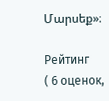Մարսեք»։

Рейтинг
( 6 оценок,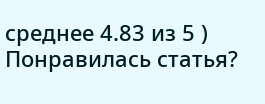среднее 4.83 из 5 )
Понравилась статья?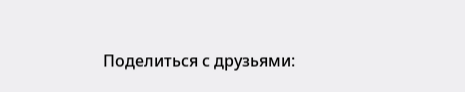Поделиться с друзьями: